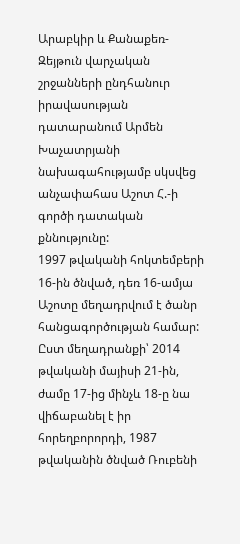Արաբկիր և Քանաքեռ-Զեյթուն վարչական շրջանների ընդհանուր իրավասության դատարանում Արմեն Խաչատրյանի նախագահությամբ սկսվեց անչափահաս Աշոտ Հ.-ի գործի դատական քննությունը:
1997 թվականի հոկտեմբերի 16-ին ծնված, դեռ 16-ամյա Աշոտը մեղադրվում է ծանր հանցագործության համար:
Ըստ մեղադրանքի՝ 2014 թվականի մայիսի 21-ին, ժամը 17-ից մինչև 18-ը նա վիճաբանել է իր հորեղբորորդի, 1987 թվականին ծնված Ռուբենի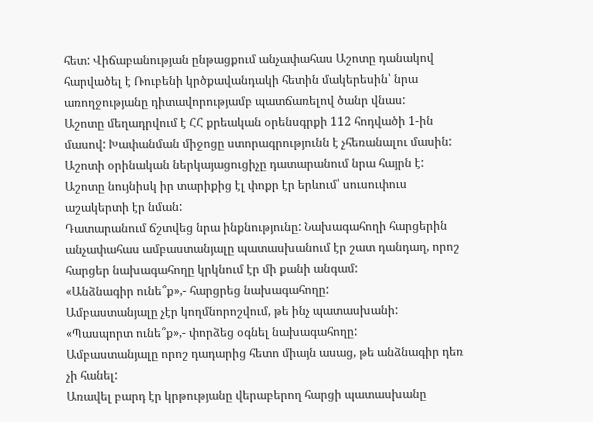հետ: Վիճաբանության ընթացքում անչափահաս Աշոտը դանակով հարվածել է Ռուբենի կրծքավանդակի հետին մակերեսին՝ նրա առողջությանը դիտավորությամբ պատճառելով ծանր վնաս:
Աշոտը մեղադրվում է ՀՀ քրեական օրենսգրքի 112 հոդվածի 1-ին մասով: Խափանման միջոցը ստորագրությունն է չհեռանալու մասին:
Աշոտի օրինական ներկայացուցիչը դատարանում նրա հայրն է:
Աշոտը նույնիսկ իր տարիքից էլ փոքր էր երևում՝ սուսուփուս աշակերտի էր նման:
Դատարանում ճշտվեց նրա ինքնությունը: Նախագահողի հարցերին անչափահաս ամբաստանյալը պատասխանում էր շատ դանդաղ, որոշ հարցեր նախագահողը կրկնում էր մի քանի անգամ:
«Անձնագիր ունե՞ք»,- հարցրեց նախագահողը:
Ամբաստանյալը չէր կողմնորոշվում, թե ինչ պատասխանի:
«Պասպորտ ունե՞ք»,- փորձեց օգնել նախագահողը:
Ամբաստանյալը որոշ դադարից հետո միայն ասաց, թե անձնագիր դեռ չի հանել:
Առավել բարդ էր կրթությանը վերաբերող հարցի պատասխանը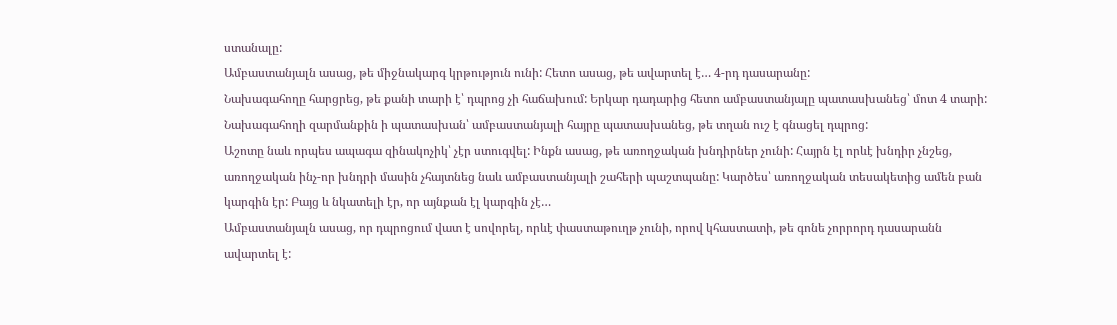ստանալը:
Ամբաստանյալն ասաց, թե միջնակարգ կրթություն ունի: Հետո ասաց, թե ավարտել է… 4-րդ դասարանը:
Նախագահողը հարցրեց, թե քանի տարի է՝ դպրոց չի հաճախում: Երկար դադարից հետո ամբաստանյալը պատասխանեց՝ մոտ 4 տարի:
Նախագահողի զարմանքին ի պատասխան՝ ամբաստանյալի հայրը պատասխանեց, թե տղան ուշ է գնացել դպրոց:
Աշոտը նաև որպես ապագա զինակոչիկ՝ չէր ստուգվել: Ինքն ասաց, թե առողջական խնդիրներ չունի: Հայրն էլ որևէ խնդիր չնշեց, առողջական ինչ-որ խնդրի մասին չհայտնեց նաև ամբաստանյալի շահերի պաշտպանը: Կարծես՝ առողջական տեսակետից ամեն բան կարգին էր: Բայց և նկատելի էր, որ այնքան էլ կարգին չէ…
Ամբաստանյալն ասաց, որ դպրոցում վատ է սովորել, որևէ փաստաթուղթ չունի, որով կհաստատի, թե գոնե չորրորդ դասարանն ավարտել է: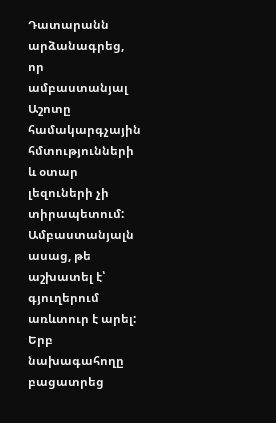Դատարանն արձանագրեց, որ ամբաստանյալ Աշոտը համակարգչային հմտությունների և օտար լեզուների չի տիրապետում:
Ամբաստանյալն ասաց, թե աշխատել է՝ գյուղերում առևտուր է արել:
Երբ նախագահողը բացատրեց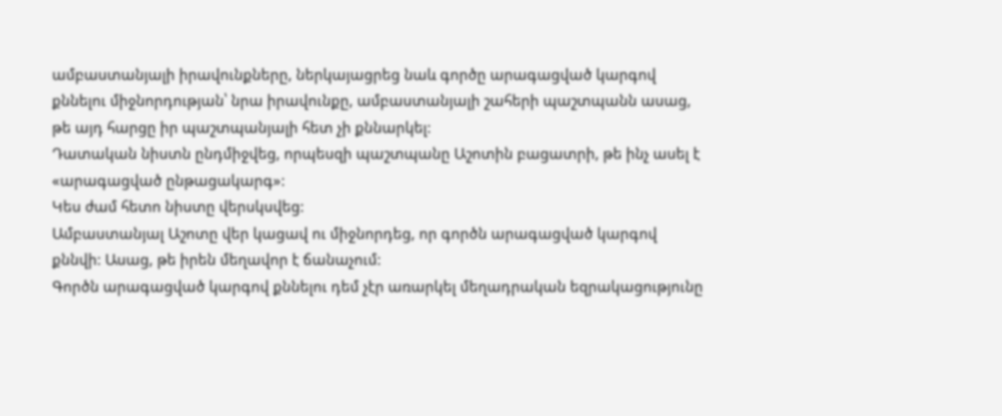ամբաստանյալի իրավունքները, ներկայացրեց նաև գործը արագացված կարգով քննելու միջնորդության՝ նրա իրավունքը, ամբաստանյալի շահերի պաշտպանն ասաց, թե այդ հարցը իր պաշտպանյալի հետ չի քննարկել:
Դատական նիստն ընդմիջվեց, որպեսզի պաշտպանը Աշոտին բացատրի, թե ինչ ասել է «արագացված ընթացակարգ»:
Կես ժամ հետո նիստը վերսկսվեց:
Ամբաստանյալ Աշոտը վեր կացավ ու միջնորդեց, որ գործն արագացված կարգով քննվի: Ասաց, թե իրեն մեղավոր է ճանաչում:
Գործն արագացված կարգով քննելու դեմ չէր առարկել մեղադրական եզրակացությունը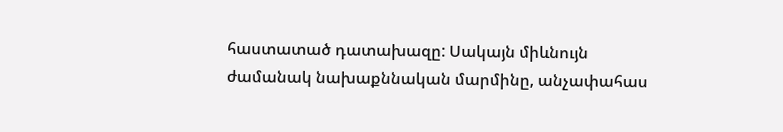հաստատած դատախազը: Սակայն միևնույն ժամանակ նախաքննական մարմինը, անչափահաս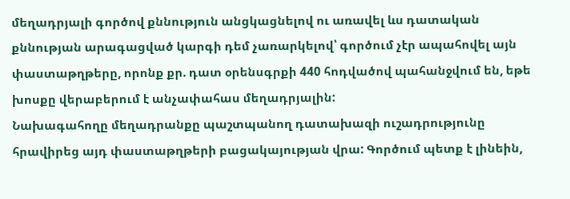մեղադրյալի գործով քննություն անցկացնելով ու առավել ևս դատական քննության արագացված կարգի դեմ չառարկելով՝ գործում չէր ապահովել այն փաստաթղթերը, որոնք քր. դատ օրենսգրքի 440 հոդվածով պահանջվում են, եթե խոսքը վերաբերում է անչափահաս մեղադրյալին:
Նախագահողը մեղադրանքը պաշտպանող դատախազի ուշադրությունը հրավիրեց այդ փաստաթղթերի բացակայության վրա: Գործում պետք է լինեին,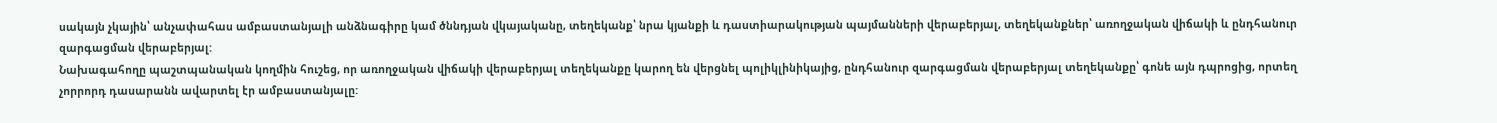սակայն չկային՝ անչափահաս ամբաստանյալի անձնագիրը կամ ծննդյան վկայականը, տեղեկանք՝ նրա կյանքի և դաստիարակության պայմանների վերաբերյալ, տեղեկանքներ՝ առողջական վիճակի և ընդհանուր զարգացման վերաբերյալ:
Նախագահողը պաշտպանական կողմին հուշեց, որ առողջական վիճակի վերաբերյալ տեղեկանքը կարող են վերցնել պոլիկլինիկայից, ընդհանուր զարգացման վերաբերյալ տեղեկանքը՝ գոնե այն դպրոցից, որտեղ չորրորդ դասարանն ավարտել էր ամբաստանյալը: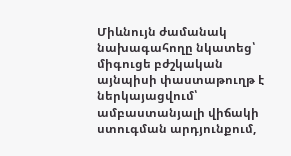Միևնույն ժամանակ նախագահողը նկատեց՝ միգուցե բժշկական այնպիսի փաստաթուղթ է ներկայացվում՝ ամբաստանյալի վիճակի ստուգման արդյունքում,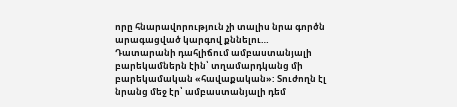որը հնարավորություն չի տալիս նրա գործն արագացված կարգով քննելու…
Դատարանի դահլիճում ամբաստանյալի բարեկամներն էին՝ տղամարդկանց մի բարեկամական «հավաքական»: Տուժողն էլ նրանց մեջ էր՝ ամբաստանյալի դեմ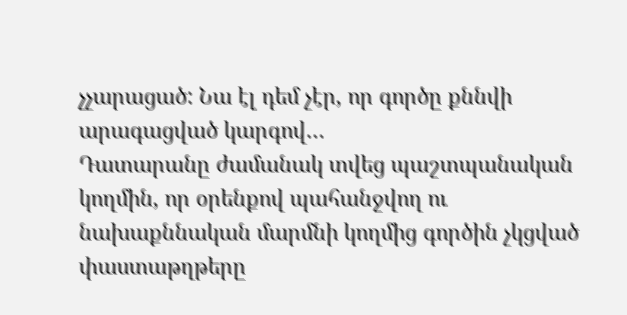չչարացած: Նա էլ դեմ չէր, որ գործը քննվի արագացված կարգով…
Դատարանը ժամանակ տվեց պաշտպանական կողմին, որ օրենքով պահանջվող ու նախաքննական մարմնի կողմից գործին չկցված փաստաթղթերը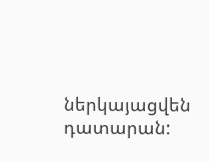ներկայացվեն դատարան: